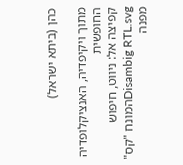כהן (ביתא ישראל)

מתוך ויקיפדיה, האנציקלופדיה החופשית
קפיצה אל: ניווט, חיפוש
Disambig RTL.svgהמונח "קס" מפנה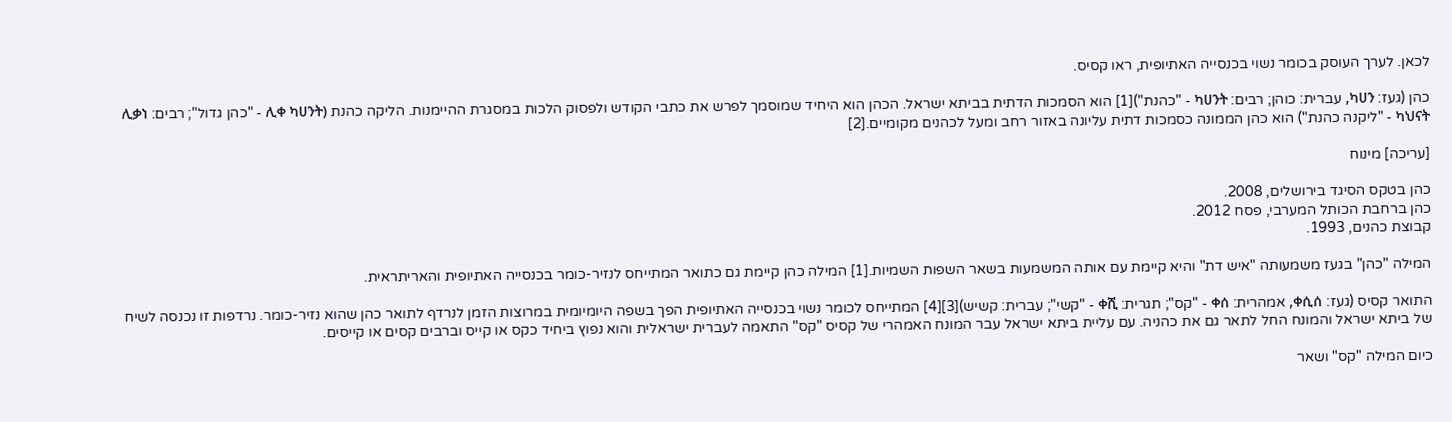לכאן. לערך העוסק בכומר נשוי בכנסייה האתיופית, ראו קסיס.

כהן (געז: ካሀን, עברית: כוהן; רבים: ካሀንት - "כהנת")[1] הוא הסמכות הדתית בביתא ישראל. הכהן הוא היחיד שמוסמך לפרש את כתבי הקודש ולפסוק הלכות במסגרת ההיימנות. הליקה כהנת (ሊቀ ካሀንት - "כהן גדול"; רבים: ሊቃነ ካህናት - "ליקנה כהנת") הוא כהן הממונה כסמכות דתית עליונה באזור רחב ומעל לכהנים מקומיים.[2]

[עריכה] מינוח

כהן בטקס הסיגד בירושלים, 2008.
כהן ברחבת הכותל המערבי, פסח 2012.
קבוצת כהנים, 1993.

המילה "כהן" בגעז משמעותה "איש דת" והיא קיימת עם אותה המשמעות בשאר השפות השמיות.[1] המילה כהן קיימת גם כתואר המתייחס לנזיר-כומר בכנסייה האתיופית והאריתראית.

התואר קסיס (געז: ቀሲሰ, אמהרית: ቀሰ - "קס"; תגרית: ቀሺ - "קשי"; עברית: קשיש)[3][4] המתייחס לכומר נשוי בכנסייה האתיופית הפך בשפה היומיומית במרוצות הזמן לנרדף לתואר כהן שהוא נזיר-כומר. נרדפות זו נכנסה לשיח של ביתא ישראל והמונח החל לתאר גם את כהניה. עם עליית ביתא ישראל עבר המונח האמהרי של קסיס "קס" התאמה לעברית ישראלית והוא נפוץ ביחיד כקס או קייס וברבים קסים או קייסים.

כיום המילה "קס" ושאר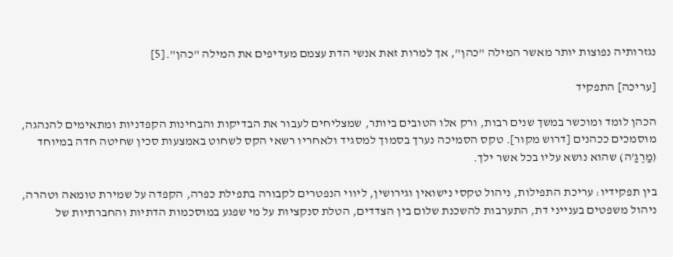נגזרותיה נפוצות יותר מאשר המילה "כהן", אך למרות זאת אנשי הדת עצמם מעדיפים את המילה "כהן".[5]

[עריכה] התפקיד

הכהן לומד ומוכשר במשך שנים רבות, ורק אלו הטובים ביותר, שמצליחים לעבור את הבדיקות והבחינות הקפדניות ומתאימים להנהגה, מוסמכים ככהנים [דרוש מקור]. טקס הסמיכה נערך בסמוך למסגיד ולאחריו רשאי הקס לשחוט באמצעות סכין שחיטה חדה במיוחד (מַרֶגַ'ה) שהוא נושא עליו בכל אשר ילך.

בין תפקידיו: עריכת התפילות, ניהול טקסי נישואין וגירושין, ליווי הנפטרים לקבורה בתפילת כפרה, הקפדה על שמירת טומאה וטהרה, ניהול משפטים בענייני דת, התערבות להשכנת שלום בין הצדדים, הטלת סנקציות על מי שפגע במוסכמות הדתיות והחברתיות של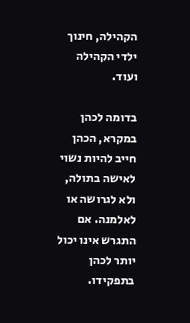הקהילה, חינוך ילדי הקהילה ועוד.

בדומה לכהן במקרא, הכהן חייב להיות נשוי לאישה בתולה, ולא לגרושה או לאלמנה. אם התגרש אינו יכול יותר לכהן בתפקידו.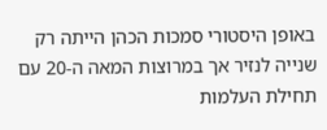באופן היסטורי סמכות הכהן הייתה רק שנייה לנזיר אך במרוצות המאה ה-20 עם תחילת העלמות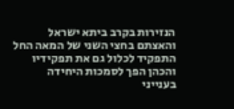הנזירות בקרב ביתא ישראל והאצתם בחצי השני של המאה החל התפקיד לכלול גם את תפקידיו והכהן הפך לסמכות היחידה בענייני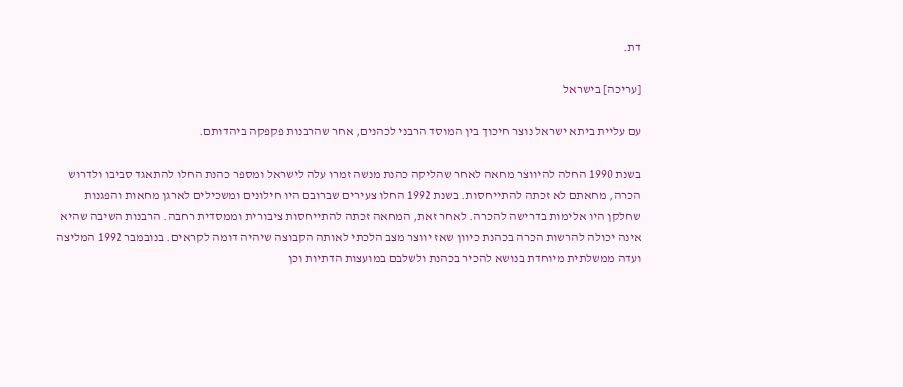דת.

[עריכה] בישראל

עם עליית ביתא ישראל נוצר חיכוך בין המוסד הרבני לכהנים, אחר שהרבנות פקפקה ביהדותם.

בשנת 1990 החלה להיווצר מחאה לאחר שהליקה כהנת מנשה זמרו עלה לישראל ומספר כהנת החלו להתאגד סביבו ולדרוש הכרה, מחאתם לא זכתה להתייחסות. בשנת 1992 החלו צעירים שברובם היו חילונים ומשכילים לארגן מחאות והפגנות שחלקן היו אלימות בדרישה להכרה. לאחר זאת, המחאה זכתה להתייחסות ציבורית וממסדית רחבה. הרבנות השיבה שהיא אינה יכולה להרשות הכרה בכהנת כיוון שאז יווצר מצב הלכתי לאותה הקבוצה שיהיה דומה לקראים. בנובמבר 1992 המליצה ועדה ממשלתית מיוחדת בנושא להכיר בכהנת ולשלבם במועצות הדתיות וכן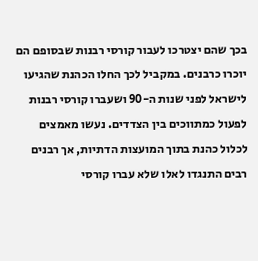בכך שהם יצטרכו לעבור קורסי רבנות שבסופם הם יוכרו כרבנים. במקביל לכך החלו הכהנת שהגיעו לישראל לפני שנות ה-90 ושעברו קורסי רבנות לפעול כמתווכים בין הצדדים. נעשו מאמצים לכלול כהנת בתוך המועצות הדתיות, אך רבנים רבים התנגדו לאלו שלא עברו קורסי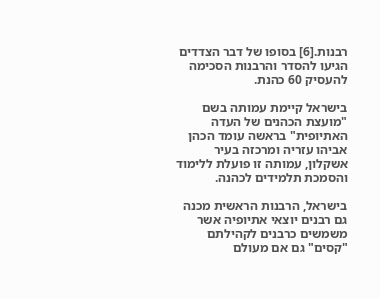רבנות.[6] בסופו של דבר הצדדים הגיעו להסדר והרבנות הסכימה להעסיק 60 כהנת.

בישראל קיימת עמותה בשם "מועצת הכהנים של העדה האתיופית" בראשה עומד הכהן אביהו עזריה ומרכזה בעיר אשקלון, עמותה זו פועלת ללימוד והסמכת תלמידים לכהנה.

בישראל, הרבנות הראשית מכנה גם רבנים יוצאי אתיופיה אשר משמשים כרבנים לקהילתם "קסים" גם אם מעולם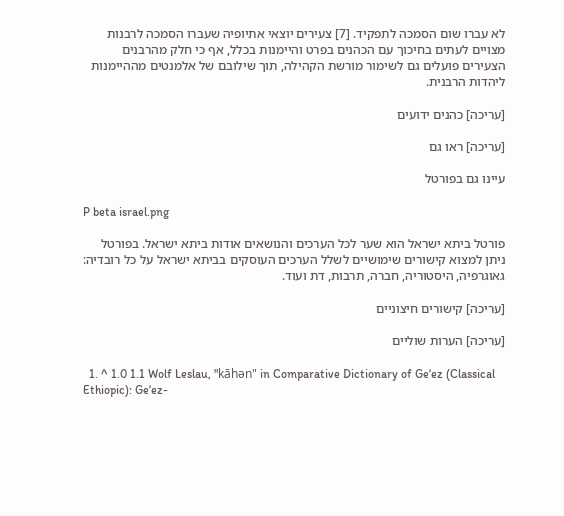לא עברו שום הסמכה לתפקיד. [7] צעירים יוצאי אתיופיה שעברו הסמכה לרבנות מצויים לעתים בחיכוך עם הכהנים בפרט והיימנות בכלל, אף כי חלק מהרבנים הצעירים פועלים גם לשימור מורשת הקהילה, תוך שילובם של אלמנטים מההיימנות ליהדות הרבנית.

[עריכה] כהנים ידועים

[עריכה] ראו גם

עיינו גם בפורטל

P beta israel.png

פורטל ביתא ישראל הוא שער לכל הערכים והנושאים אודות ביתא ישראל. בפורטל ניתן למצוא קישורים שימושיים לשלל הערכים העוסקים בביתא ישראל על כל רובדיה: גאוגרפיה, היסטוריה, חברה, תרבות, דת ועוד.

[עריכה] קישורים חיצוניים

[עריכה] הערות שוליים

  1. ^ 1.0 1.1 Wolf Leslau, "kāhən" in Comparative Dictionary of Geʻez (Classical Ethiopic): Geʻez-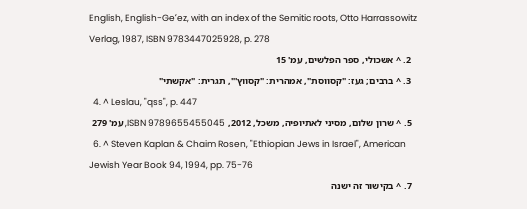English, English-Geʻez, with an index of the Semitic roots, Otto Harrassowitz Verlag, 1987, ISBN 9783447025928, p. 278
  2. ^ אשכולי, ספר הפלשים, עמ' 15
  3. ^ ברבים; געז: "קסווסת", אמהרית: "קסווץ'", תגרית: "אקשתי"
  4. ^ Leslau, "qss", p. 447
  5. ^ שרון שלום, מסיני לאתיופיה, משכל, 2012, ISBN 9789655455045, עמ' 279
  6. ^ Steven Kaplan & Chaim Rosen, "Ethiopian Jews in Israel", American Jewish Year Book 94, 1994, pp. 75-76
  7. ^ בקישור זה ישנה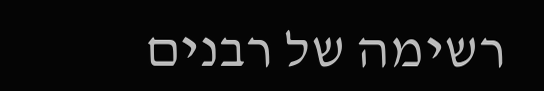רשימה של רבנים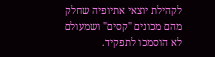לקהילת יוצאי אתיופיה שחלק מהם מכונים "קסים" ושמעולם לא הוסמכו לתפקיד.